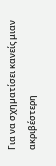Για να σχηµατίσει κανείς μιαν ακριβέστερη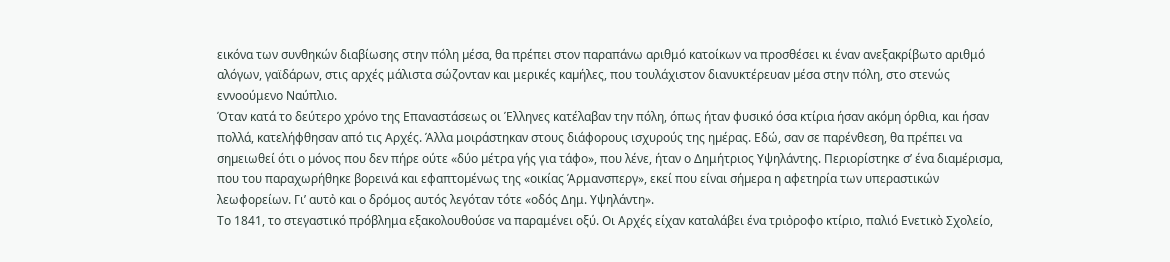εικόνα των συνθηκών διαβίωσης στην πόλη µέσα, θα πρέπει στον παραπάνω αριθμό κατοίκων να προσθέσει κι έναν ανεξακρίβωτο αριθμό αλόγων, γαϊδάρων, στις αρχές μάλιστα σώζονταν και μερικές καµήλες, που τουλάχιστον διανυκτέρευαν µέσα στην πόλη, στο στενώς εννοούμενο Ναύπλιο.
Όταν κατά το δεύτερο χρόνο της Επαναστάσεως οι Έλληνες κατέλαβαν την πόλη, όπως ήταν φυσικό όσα κτίρια ήσαν ακόµη όρθια, και ήσαν πολλά, κατελήφθησαν από τις Αρχές. Άλλα μοιράστηκαν στους διάφορους ισχυρούς της ηµέρας. Εδώ, σαν σε παρένθεση, θα πρέπει να σηµειωθεί ότι ο µόνος που δεν πήρε ούτε «δύο µέτρα γής για τάφο», που λένε, ήταν ο Δημήτριος Υψηλάντης. Περιορίστηκε σ’ ένα διαµέρισµα, που του παραχωρήθηκε βορεινά και εφαπτοµένως της «οικίας Άρμανσπεργ», εκεί που είναι σήµερα η αφετηρία των υπεραστικών λεωφορείων. Γι’ αυτὀ και ο δρόμος αυτός λεγόταν τότε «οδός Δημ. Υψηλάντη».
Το 1841, το στεγαστικό πρόβλημα εξακολουθούσε να παραμένει οξύ. Οι Αρχές είχαν καταλάβει ένα τριὀροφο κτίριο, παλιό Ενετικὸ Σχολείο,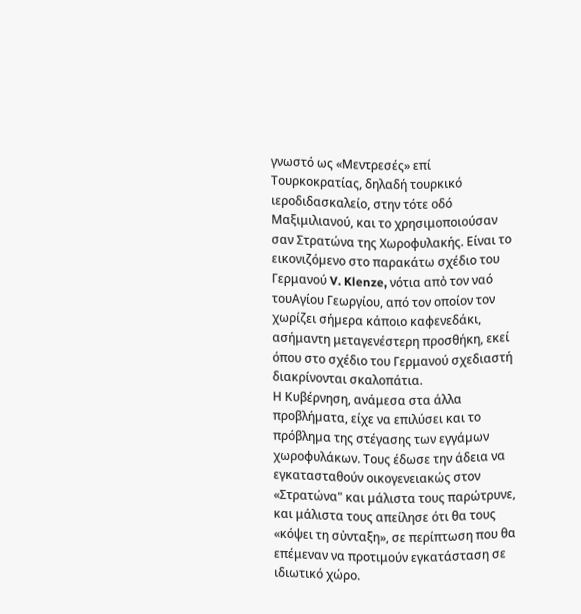γνωστό ως «Μεντρεσές» επί Τουρκοκρατίας, δηλαδή τουρκικό ιεροδιδασκαλείο, στην τότε οδό Μαξιμιλιανού, και το χρησιμοποιούσαν σαν Στρατώνα της Χωροφυλακής. Είναι το εικονιζόµενο στο παρακάτω σχέδιο του Γερμανού V. Klenze, νότια απὀ τον ναό τουΑγίου Γεωργίου, από τον οποίον τον χωρίζει σήµερα κάποιο καφενεδάκι, ασήμαντη μεταγενέστερη προσθήκη, εκεί όπου στο σχέδιο του Γερμανού σχεδιαστή διακρίνονται σκαλοπάτια.
Η Κυβέρνηση, ανάμεσα στα άλλα προβλήµατα, είχε να επιλύσει και το πρόβληµα της στέγασης των εγγάµων χωροφυλάκων. Τους έδωσε την άδεια να εγκατασταθούν οικογενειακώς στον «Στρατώνα" και µάλιστα τους παρώτρυνε, και μάλιστα τους απείλησε ότι θα τους «κόψει τη σὐνταξη», σε περίπτωση που θα επέμεναν να προτιμούν εγκατάσταση σε ιδιωτικό χώρο.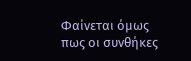Φαίνεται όμως πως οι συνθήκες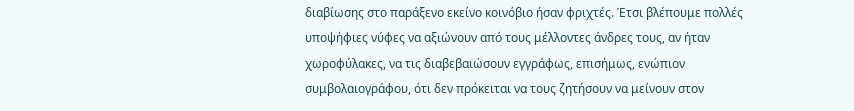διαβίωσης στο παράξενο εκείνο κοινόβιο ήσαν φριχτές. Έτσι βλέπουμε πολλές υποψήφιες νύφες να αξιώνουν από τους μέλλοντες άνδρες τους, αν ήταν χωροφύλακες, να τις διαβεβαιώσουν εγγράφως, επισήμως, ενώπιον συμβολαιογράφου, ότι δεν πρόκειται να τους ζητήσουν να μείνουν στον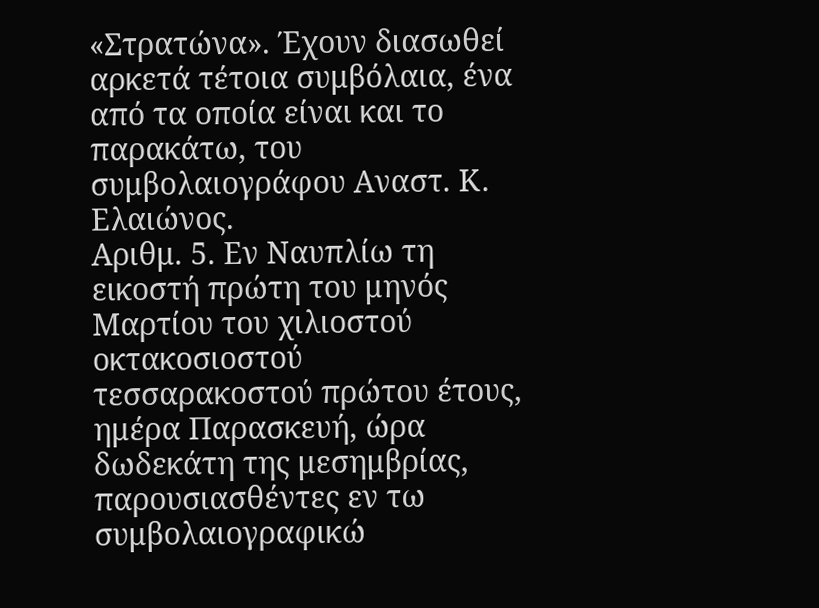«Στρατώνα». Έχουν διασωθεί αρκετά τέτοια συμβόλαια, ένα από τα οποία είναι και το παρακάτω, του συμβολαιογράφου Αναστ. Κ. Ελαιώνος.
Αριθμ. 5. Εν Ναυπλίω τη εικοστή πρώτη του μηνός Μαρτίου του χιλιοστού οκτακοσιοστού τεσσαρακοστού πρώτου έτους, ημέρα Παρασκευή, ώρα δωδεκάτη της μεσημβρίας, παρουσιασθέντες εν τω συμβολαιογραφικώ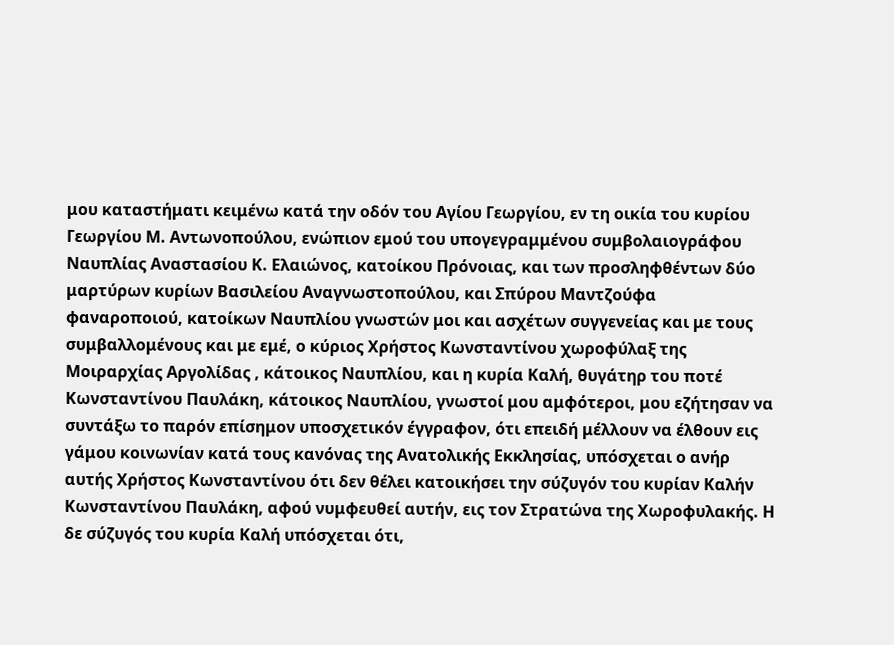μου καταστήματι κειμένω κατά την οδόν του Αγίου Γεωργίου, εν τη οικία του κυρίου Γεωργίου Μ. Αντωνοπούλου, ενώπιον εμού του υπογεγραμμένου συμβολαιογράφου Ναυπλίας Αναστασίου Κ. Ελαιώνος, κατοίκου Πρόνοιας, και των προσληφθέντων δύο μαρτύρων κυρίων Βασιλείου Αναγνωστοπούλου, και Σπύρου Μαντζούφα φαναροποιού, κατοίκων Ναυπλίου γνωστών μοι και ασχέτων συγγενείας και με τους συμβαλλομένους και με εμέ, ο κύριος Χρήστος Κωνσταντίνου χωροφύλαξ της Μοιραρχίας Αργολίδας , κάτοικος Ναυπλίου, και η κυρία Καλή, θυγάτηρ του ποτέ Κωνσταντίνου Παυλάκη, κάτοικος Ναυπλίου, γνωστοί μου αμφότεροι, μου εζήτησαν να συντάξω το παρόν επίσημον υποσχετικόν έγγραφον, ότι επειδή μέλλουν να έλθουν εις γάμου κοινωνίαν κατά τους κανόνας της Ανατολικής Εκκλησίας, υπόσχεται ο ανήρ αυτής Χρήστος Κωνσταντίνου ότι δεν θέλει κατοικήσει την σύζυγόν του κυρίαν Καλήν Κωνσταντίνου Παυλάκη, αφού νυμφευθεί αυτήν, εις τον Στρατώνα της Χωροφυλακής. Η δε σύζυγός του κυρία Καλή υπόσχεται ότι,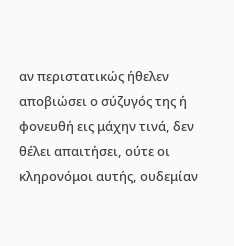αν περιστατικώς ήθελεν αποβιώσει ο σύζυγός της ή φονευθή εις μάχην τινά, δεν θέλει απαιτήσει, ούτε οι κληρονόμοι αυτής, ουδεμίαν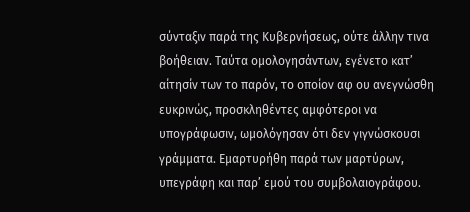σύνταξιν παρά της Κυβερνήσεως, ούτε άλλην τινα βοήθειαν. Ταύτα ομολογησάντων, εγένετο κατ’ αίτησίν των το παρόν, το οποίον αφ ου ανεγνώσθη ευκρινώς, προσκληθέντες αμφότεροι να υπογράφωσιν, ωμολόγησαν ότι δεν γιγνώσκουσι γράμματα. Εμαρτυρήθη παρά των μαρτύρων, υπεγράφη και παρ’ εμού του συμβολαιογράφου.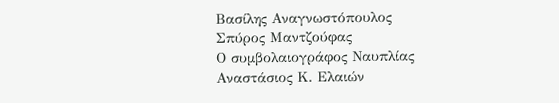Βασίλης Αναγνωστόπουλος
Σπύρος Μαντζούφας
Ο συμβολαιογράφος Ναυπλίας
Αναστάσιος Κ. Ελαιών